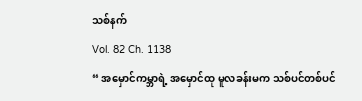သစ်နက်
Vol. 82 Ch. 1138
“ အမှောင်ကမ္ဘာရဲ့ အမှောင်ထု မူလခန်းမက သစ်ပင်တစ်ပင်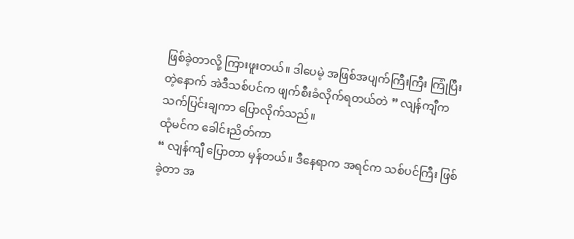ဖြစ်ခဲ့တာလို့ ကြားဖူးတယ်။ ဒါပေမဲ့ အဖြစ်အပျက်ကြီးကြီး ကြုံပြီးတဲ့နောက် အဲဒီသစ်ပင်က ဖျက်စီးခံလိုက်ရတယ်တဲ ” လျန်ကျီက သက်ပြင်းချကာ ပြောလိုက်သည်။
ထုံမင်က ခေါင်းညိတ်ကာ
“ လျန်ကျီ ပြောတာ မှန်တယ်။ ဒီနေရာက အရင်က သစ်ပင်ကြီး ဖြစ်ခဲ့တာ အ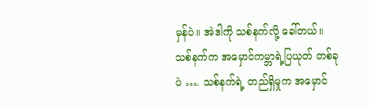မှန်ပဲ။ အဲဒါကို သစ်နက်လို့ ခေါ်တယ်။ သစ်နက်က အမှောင်ကမ္ဘာရဲ့ပြယုတ် တစ်ခုပဲ …. သစ်နက်ရဲ့ တည်ရှိမှုက အမှောင်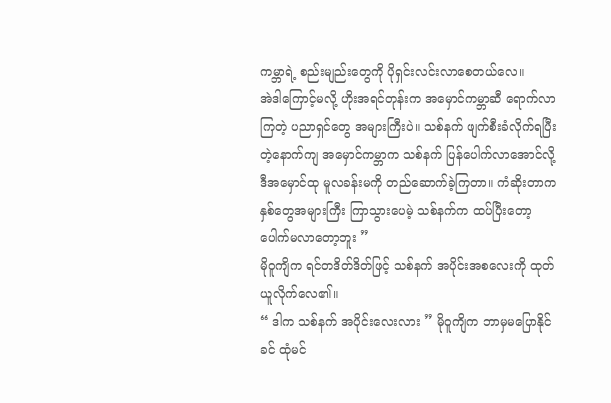ကမ္ဘာရဲ့ စည်းမျည်းတွေကို ပိုရှင်းလင်းလာစေတယ်လေ။
အဲဒါကြောင့်မလို့ ဟိုးအရင်တုန်းက အမှောင်ကမ္ဘာဆီ ရောက်လာကြတဲ့ ပညာရှင်တွေ အများကြီးပဲ။ သစ်နက် ဖျက်စီးခံလိုက်ရပြီးတဲ့နောက်ကျ အမှောင်ကမ္ဘာက သစ်နက် ပြန်ပေါက်လာအောင်လို့ ဒီအမှောင်ထု မူလခန်းမကို တည်ဆောက်ခဲ့ကြတာ။ ကံဆိုးတာက နှစ်တွေအများကြီး ကြာသွားပေမဲ့ သစ်နက်က ထပ်ပြီးတော့ ပေါက်မလာတော့ဘူး ”
မိုဝူကျိက ရင်တဒိတ်ဒိတ်ဖြင့် သစ်နက် အပိုင်းအစလေးကို ထုတ်ယူလိုက်လေ၏။
“ ဒါက သစ်နက် အပိုင်းလေးလား ” မိုဝူကျိက ဘာမှမပြောနိုင်ခင် ထုံမင်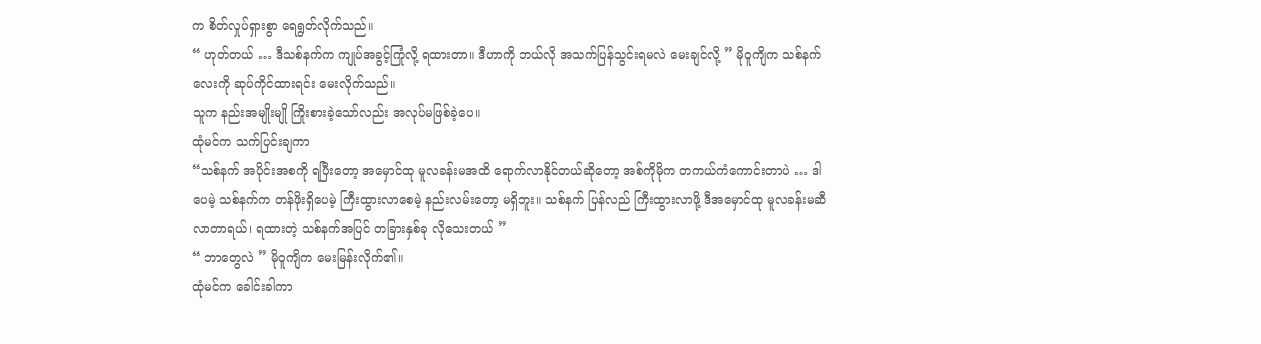က စိတ်လှုပ်ရှားစွာ ရေရွတ်လိုက်သည်။
“ ဟုတ်တယ် … ဒီသစ်နက်က ကျုပ်အခွင့်ကြုံလို့ ရထားတာ။ ဒီဟာကို ဘယ်လို အသက်ပြန်သွင်းရမလဲ မေးချင်လို့ ” မိုဝူကျိက သစ်နက်လေးကို ဆုပ်ကိုင်ထားရင်း မေးလိုက်သည်။
သူက နည်းအမျိုးမျို ကြိုးစားခဲ့သော်လည်း အလုပ်မဖြစ်ခဲ့ပေ။
ထုံမင်က သက်ပြင်းချကာ
“သစ်နက် အပိုင်းအစကို ရပြီးတော့ အမှောင်ထု မူလခန်းမအထိ ရောက်လာနိုင်တယ်ဆိုတော့ အစ်ကိုမိုက တကယ်ကံကောင်းတာပဲ … ဒါပေမဲ့ သစ်နက်က တန်ဖိုးရှိပေမဲ့ ကြီးထွားလာစေမဲ့ နည်းလမ်းတော့ မရှိဘူး။ သစ်နက် ပြန်လည် ကြီးထွားလာဖို့ ဒီအမှောင်ထု မူလခန်းမဆီ လာတာရယ်၊ ရထားတဲ့ သစ်နက်အပြင် တခြားနှစ်ခု လိုသေးတယ် ”
“ ဘာတွေလဲ ” မိုဝူကျိက မေးမြန်းလိုက်၏။
ထုံမင်က ခေါင်းခါကာ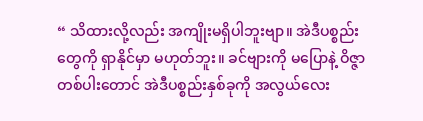“ သိထားလို့လည်း အကျိုးမရှိပါဘူးဗျာ။ အဲဒီပစ္စည်းတွေကို ရှာနိုင်မှာ မဟုတ်ဘူး။ ခင်ဗျားကို မပြောနဲ့ ဝိဇ္ဇာတစ်ပါးတောင် အဲဒီပစ္စည်းနှစ်ခုကို အလွယ်လေး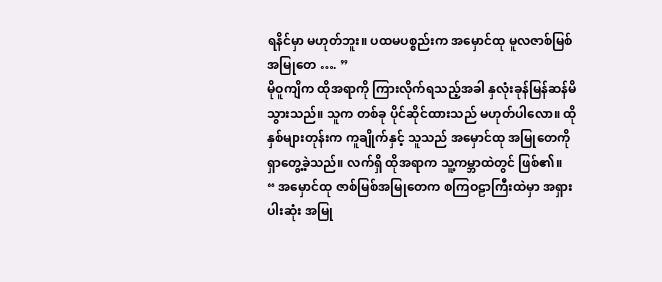ရနိင်မှာ မဟုတ်ဘူး။ ပထမပစ္စည်းက အမှောင်ထု မူလဇာစ်မြစ် အမြုတေ …. ”
မိုဝူကျိက ထိုအရာကို ကြားလိုက်ရသည့်အခါ နှလုံးခုန်မြန်ဆန်မိသွားသည်။ သူက တစ်ခု ပိုင်ဆိုင်ထားသည် မဟုတ်ပါလော။ ထိုနှစ်များတုန်းက ကူချိုက်နှင့် သူသည် အမှောင်ထု အမြုတေကို ရှာတွေ့ခဲ့သည်။ လက်ရှိ ထိုအရာက သူ့ကမ္ဘာထဲတွင် ဖြစ်၏။
“ အမှောင်ထု ဇာစ်မြစ်အမြုတေက စကြဝဠာကြီးထဲမှာ အရှားပါးဆုံး အမြု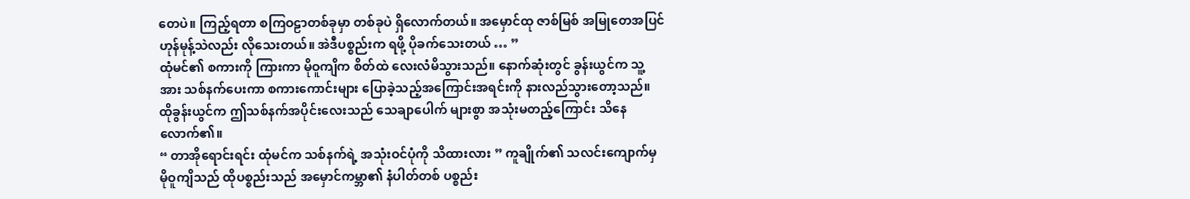တေပဲ။ ကြည့်ရတာ စကြဝဠာတစ်ခုမှာ တစ်ခုပဲ ရှိလောက်တယ်။ အမှောင်ထု ဇာစ်မြစ် အမြုတေအပြင် ဟုန်မုန့်သဲလည်း လိုသေးတယ်။ အဲဒီပစ္စည်းက ရဖို့ ပိုခက်သေးတယ် … ”
ထုံမင်၏ စကားကို ကြားကာ မိုဝူကျိက စိတ်ထဲ လေးလံမိသွားသည်။ နောက်ဆုံးတွင် ခွန်းယွင်က သူ့အား သစ်နက်ပေးကာ စကားကောင်းများ ပြောခဲ့သည့်အကြောင်းအရင်းကို နားလည်သွားတော့သည်။ ထိုခွန်းယွင်က ဤသစ်နက်အပိုင်းလေးသည် သေချာပေါက် များစွာ အသုံးမတည့်ကြောင်း သိနေလောက်၏။
“ တာအိုရောင်းရင်း ထုံမင်က သစ်နက်ရဲ့ အသုံးဝင်ပုံကို သိထားလား ” ကူချိုက်၏ သလင်းကျောက်မှ မိုဝူကျိသည် ထိုပစ္စည်းသည် အမှောင်ကမ္ဘာ၏ နံပါတ်တစ် ပစ္စည်း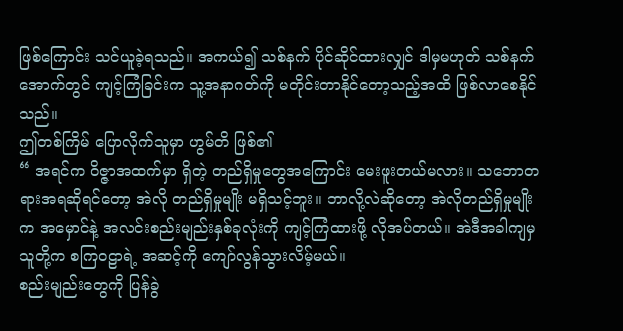ဖြစ်ကြောင်း သင်ယူခဲ့ရသည်။ အကယ်၍ သစ်နက် ပိုင်ဆိုင်ထားလျှင် ဒါမှမဟုတ် သစ်နက်အောက်တွင် ကျင့်ကြံခြင်းက သူ့အနာဂတ်ကို မတိုင်းတာနိုင်တော့သည့်အထိ ဖြစ်လာစေနိုင်သည်။
ဤတစ်ကြိမ် ပြောလိုက်သူမှာ ဟွမ်တိ ဖြစ်၏
“ အရင်က ဝိဇ္ဇာအထက်မှာ ရှိတဲ့ တည်ရှိမှုတွေအကြောင်း မေးဖူးတယ်မလား။ သဘောတရားအရဆိုရင်တော့ အဲလို တည်ရှိမှုမျိုး မရှိသင့်ဘူး။ ဘာလို့လဲဆိုတော့ အဲလိုတည်ရှိမှုမျိုးက အမှောင်နဲ့ အလင်းစည်းမျည်းနှစ်ခုလုံးကို ကျင့်ကြံထားဖို့ လိုအပ်တယ်။ အဲဒီအခါကျမှ သူတို့က စကြဝဠာရဲ့ အဆင့်ကို ကျော်လွန်သွားလိမ့်မယ်။
စည်းမျည်းတွေကို ပြန်ခွဲ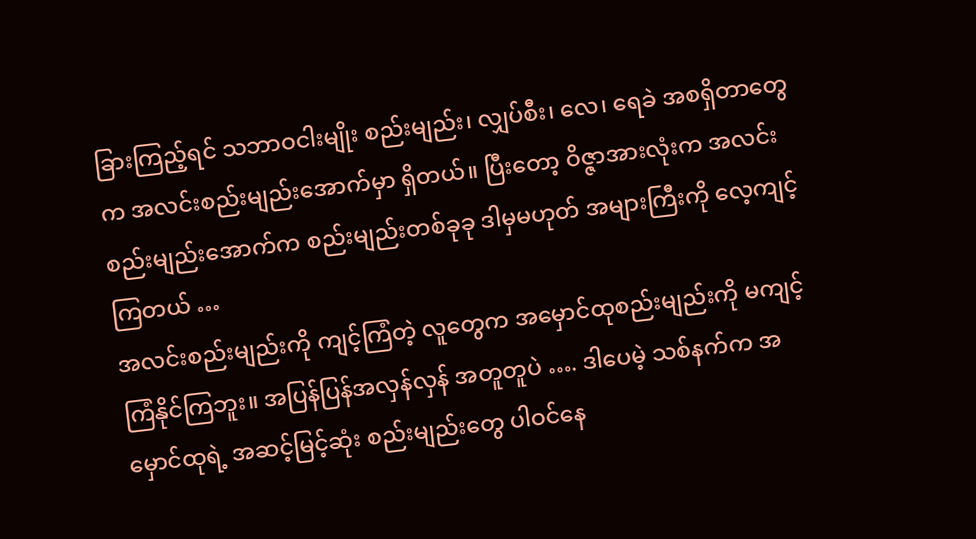ခြားကြည့်ရင် သဘာဝငါးမျိုး စည်းမျည်း၊ လျှပ်စီး၊ လေ၊ ရေခဲ အစရှိတာတွေက အလင်းစည်းမျည်းအောက်မှာ ရှိတယ်။ ပြီးတော့ ဝိဇ္ဇာအားလုံးက အလင်းစည်းမျည်းအောက်က စည်းမျည်းတစ်ခုခု ဒါမှမဟုတ် အများကြီးကို လေ့ကျင့်ကြတယ် …
အလင်းစည်းမျည်းကို ကျင့်ကြံတဲ့ လူတွေက အမှောင်ထုစည်းမျည်းကို မကျင့်ကြံနိုင်ကြဘူး။ အပြန်ပြန်အလှန်လှန် အတူတူပဲ …. ဒါပေမဲ့ သစ်နက်က အမှောင်ထုရဲ့ အဆင့်မြင့်ဆုံး စည်းမျည်းတွေ ပါဝင်နေ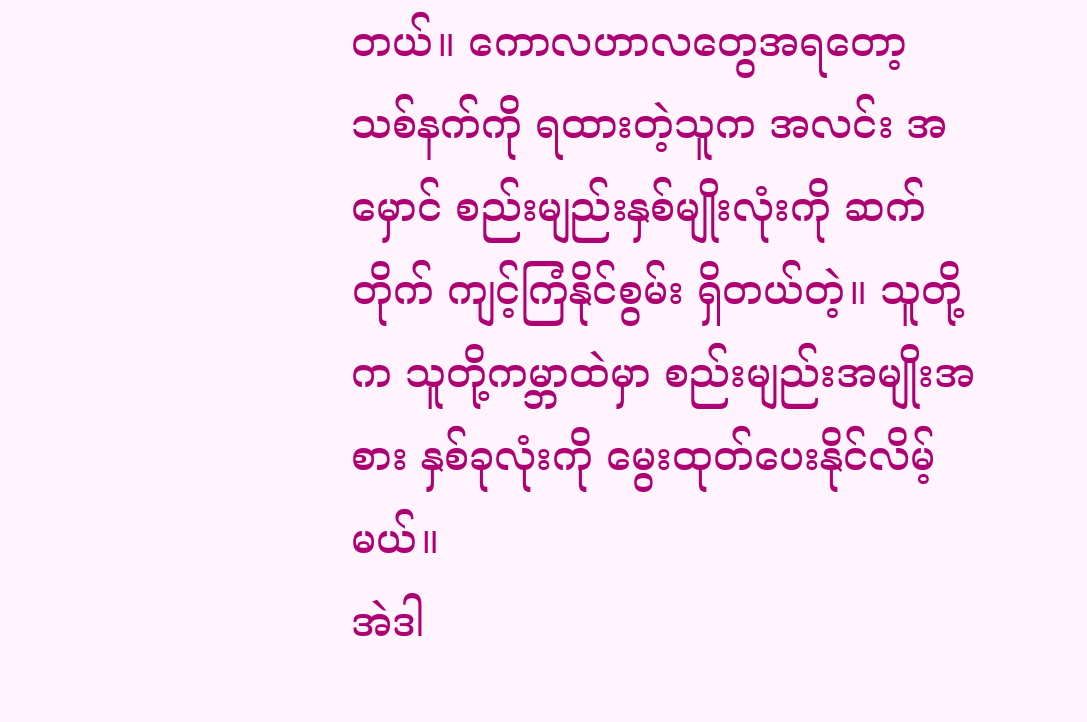တယ်။ ကောလဟာလတွေအရတော့ သစ်နက်ကို ရထားတဲ့သူက အလင်း အမှောင် စည်းမျည်းနှစ်မျိုးလုံးကို ဆက်တိုက် ကျင့်ကြံနိုင်စွမ်း ရှိတယ်တဲ့။ သူတို့က သူတို့ကမ္ဘာထဲမှာ စည်းမျည်းအမျိုးအစား နှစ်ခုလုံးကို မွေးထုတ်ပေးနိုင်လိမ့်မယ်။
အဲဒါ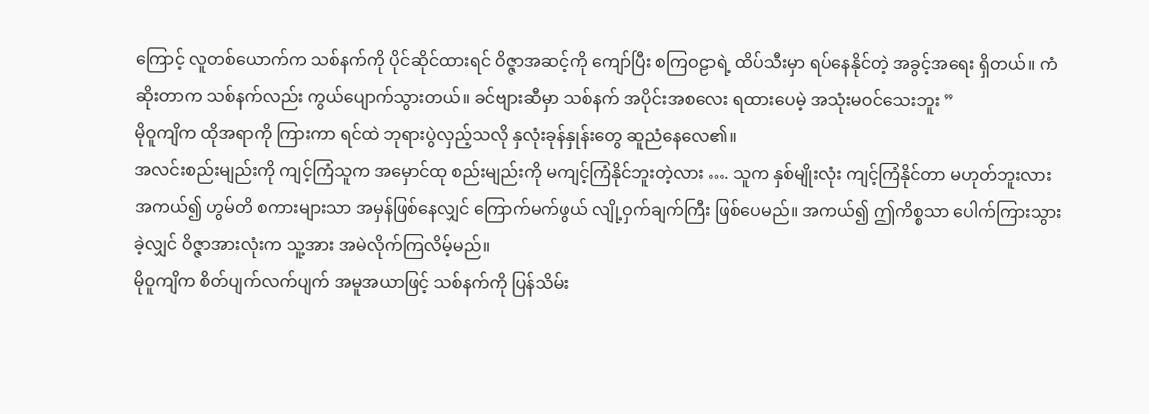ကြောင့် လူတစ်ယောက်က သစ်နက်ကို ပိုင်ဆိုင်ထားရင် ဝိဇ္ဇာအဆင့်ကို ကျော်ပြီး စကြဝဠာရဲ့ ထိပ်သီးမှာ ရပ်နေနိုင်တဲ့ အခွင့်အရေး ရှိတယ်။ ကံဆိုးတာက သစ်နက်လည်း ကွယ်ပျောက်သွားတယ်။ ခင်ဗျားဆီမှာ သစ်နက် အပိုင်းအစလေး ရထားပေမဲ့ အသုံးမဝင်သေးဘူး ”
မိုဝူကျိက ထိုအရာကို ကြားကာ ရင်ထဲ ဘုရားပွဲလှည့်သလို နှလုံးခုန်နှုန်းတွေ ဆူညံနေလေ၏။
အလင်းစည်းမျည်းကို ကျင့်ကြံသူက အမှောင်ထု စည်းမျည်းကို မကျင့်ကြံနိုင်ဘူးတဲ့လား …. သူက နှစ်မျိုးလုံး ကျင့်ကြံနိုင်တာ မဟုတ်ဘူးလား
အကယ်၍ ဟွမ်တိ စကားများသာ အမှန်ဖြစ်နေလျှင် ကြောက်မက်ဖွယ် လျို့ဝှက်ချက်ကြီး ဖြစ်ပေမည်။ အကယ်၍ ဤကိစ္စသာ ပေါက်ကြားသွားခဲ့လျှင် ဝိဇ္ဇာအားလုံးက သူ့အား အမဲလိုက်ကြလိမ့်မည်။
မိုဝူကျိက စိတ်ပျက်လက်ပျက် အမူအယာဖြင့် သစ်နက်ကို ပြန်သိမ်း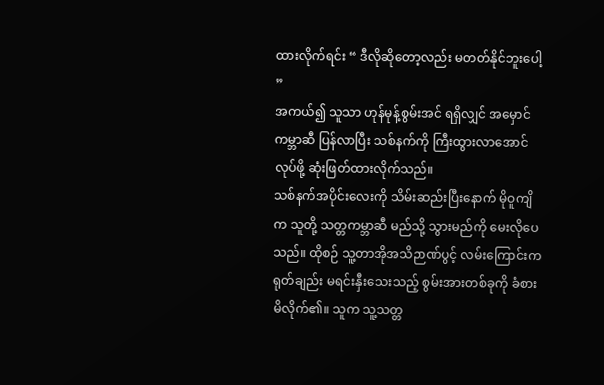ထားလိုက်ရင်း “ ဒီလိုဆိုတော့လည်း မတတ်နိုင်ဘူးပေါ့ ”
အကယ်၍ သူသာ ဟုန်မုန့်စွမ်းအင် ရရှိလျှင် အမှောင်ကမ္ဘာဆီ ပြန်လာပြီး သစ်နက်ကို ကြီးထွားလာအောင် လုပ်ဖို့ ဆုံးဖြတ်ထားလိုက်သည်။
သစ်နက်အပိုင်းလေးကို သိမ်းဆည်းပြီးနောက် မိုဝူကျိက သူတို့ သတ္တကမ္ဘာဆီ မည်သို့ သွားမည်ကို မေးလိုပေသည်။ ထိုစဉ် သူ့တာအိုအသိဉာဏ်ပွင့် လမ်းကြောင်းက ရုတ်ချည်း မရင်းနှီးသေးသည့် စွမ်းအားတစ်ခုကို ခံစားမိလိုက်၏။ သူက သူ့သတ္တ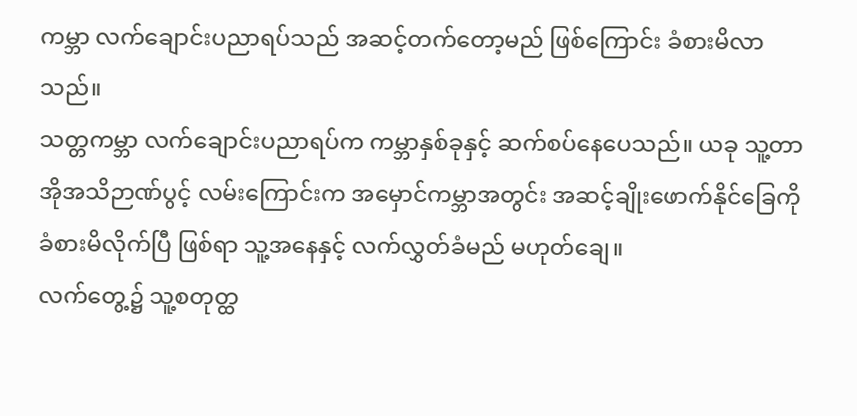ကမ္ဘာ လက်ချောင်းပညာရပ်သည် အဆင့်တက်တော့မည် ဖြစ်ကြောင်း ခံစားမိလာသည်။
သတ္တကမ္ဘာ လက်ချောင်းပညာရပ်က ကမ္ဘာနှစ်ခုနှင့် ဆက်စပ်နေပေသည်။ ယခု သူ့တာအိုအသိဉာဏ်ပွင့် လမ်းကြောင်းက အမှောင်ကမ္ဘာအတွင်း အဆင့်ချိုးဖောက်နိုင်ခြေကို ခံစားမိလိုက်ပြီ ဖြစ်ရာ သူ့အနေနှင့် လက်လွှတ်ခံမည် မဟုတ်ချေ။
လက်တွေ့၌ သူ့စတုတ္ထ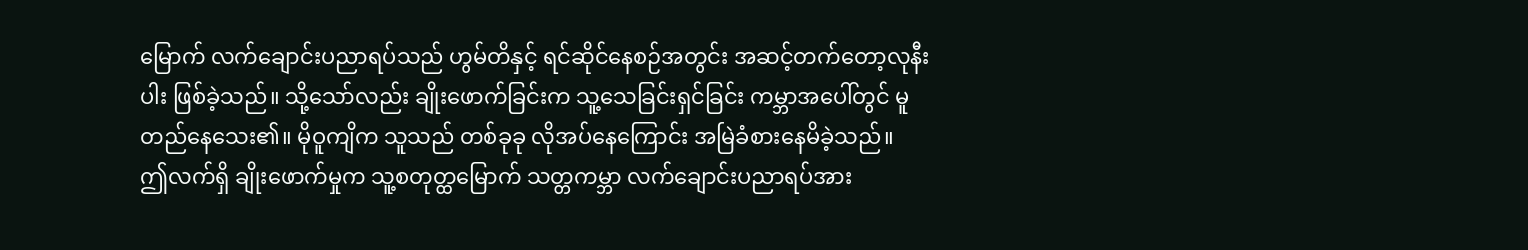မြောက် လက်ချောင်းပညာရပ်သည် ဟွမ်တိနှင့် ရင်ဆိုင်နေစဉ်အတွင်း အဆင့်တက်တော့လုနီးပါး ဖြစ်ခဲ့သည်။ သို့သော်လည်း ချိုးဖောက်ခြင်းက သူ့သေခြင်းရှင်ခြင်း ကမ္ဘာအပေါ်တွင် မူတည်နေသေး၏။ မိုဝူကျိက သူသည် တစ်ခုခု လိုအပ်နေကြောင်း အမြဲခံစားနေမိခဲ့သည်။
ဤလက်ရှိ ချိုးဖောက်မှုက သူ့စတုတ္ထမြောက် သတ္တကမ္ဘာ လက်ချောင်းပညာရပ်အား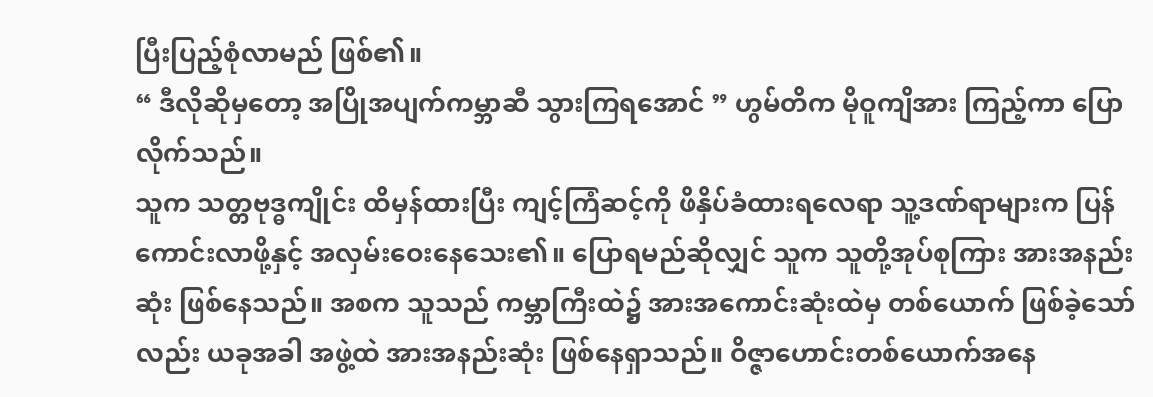ပြီးပြည့်စုံလာမည် ဖြစ်၏။
“ ဒီလိုဆိုမှတော့ အပြိုအပျက်ကမ္ဘာဆီ သွားကြရအောင် ” ဟွမ်တိက မိုဝူကျိအား ကြည့်ကာ ပြောလိုက်သည်။
သူက သတ္တဗုဒ္ဓကျိုင်း ထိမှန်ထားပြီး ကျင့်ကြံဆင့်ကို ဖိနှိပ်ခံထားရလေရာ သူ့ဒဏ်ရာများက ပြန်ကောင်းလာဖို့နှင့် အလှမ်းဝေးနေသေး၏။ ပြောရမည်ဆိုလျှင် သူက သူတို့အုပ်စုကြား အားအနည်းဆုံး ဖြစ်နေသည်။ အစက သူသည် ကမ္ဘာကြီးထဲ၌ အားအကောင်းဆုံးထဲမှ တစ်ယောက် ဖြစ်ခဲ့သော်လည်း ယခုအခါ အဖွဲ့ထဲ အားအနည်းဆုံး ဖြစ်နေရှာသည်။ ဝိဇ္ဇာဟောင်းတစ်ယောက်အနေ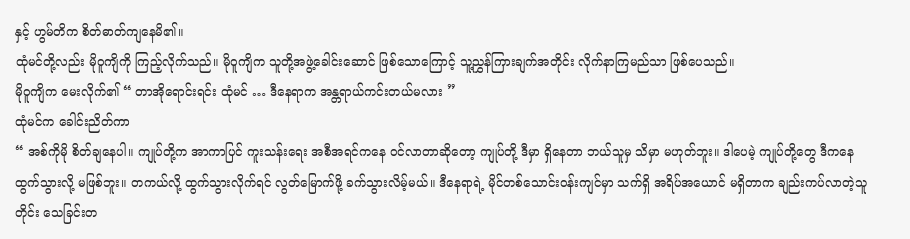နှင့် ဟွမ်တိက စိတ်ဓာတ်ကျနေမိ၏။
ထုံမင်တို့လည်း မိုဝူကျိကို ကြည့်လိုက်သည်။ မိုဝူကျိက သူတို့အဖွဲ့ခေါင်းဆောင် ဖြစ်သောကြောင့် သူ့ညွှန်ကြားချက်အတိုင်း လိုက်နာကြမည်သာ ဖြစ်ပေသည်။
မိုဝူကျိက မေးလိုက်၏ “ တာအိုရောင်းရင်း ထုံမင် … ဒီနေရာက အန္တရာယ်ကင်းတယ်မလား ”
ထုံမင်က ခေါင်းညိတ်ကာ
“ အစ်ကိုမို စိတ်ချနေပါ။ ကျုပ်တို့က အာကာပြင် ကူးသန်းရေး အစီအရင်ကနေ ဝင်လာတာဆိုတော့ ကျုပ်တို့ ဒီမှာ ရှိနေတာ ဘယ်သူမှ သိမှာ မဟုတ်ဘူး။ ဒါပေမဲ့ ကျုပ်တို့တွေ ဒီကနေ ထွက်သွားလို့ မဖြစ်ဘူး။ တကယ်လို့ ထွက်သွားလိုက်ရင် လွတ်မြောက်ဖို့ ခက်သွားလိမ့်မယ်။ ဒီနေရာရဲ့ မိုင်တစ်သောင်းဝန်းကျင်မှာ သက်ရှိ အရိပ်အယောင် မရှိတာက ချည်းကပ်လာတဲ့သူတိုင်း သေခြင်းတ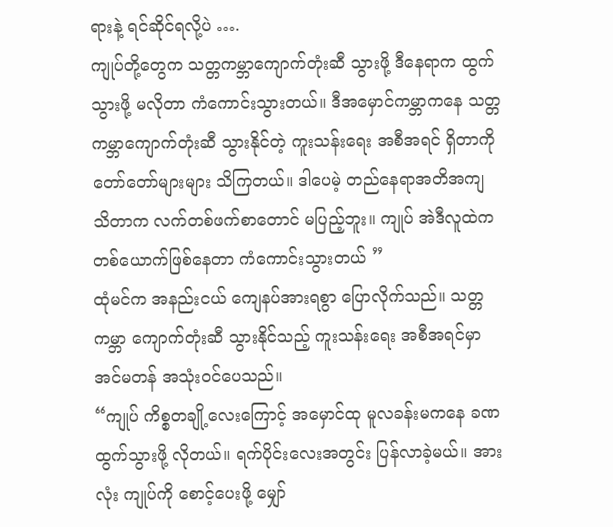ရားနဲ့ ရင်ဆိုင်ရလို့ပဲ ….
ကျုပ်တို့တွေက သတ္တကမ္ဘာကျောက်တုံးဆီ သွားဖို့ ဒီနေရာက ထွက်သွားဖို့ မလိုတာ ကံကောင်းသွားတယ်။ ဒီအမှောင်ကမ္ဘာကနေ သတ္တကမ္ဘာကျောက်တုံးဆီ သွားနိုင်တဲ့ ကူးသန်းရေး အစီအရင် ရှိတာကို တော်တော်များများ သိကြတယ်။ ဒါပေမဲ့ တည်နေရာအတိအကျ သိတာက လက်တစ်ဖက်စာတောင် မပြည့်ဘူး။ ကျုပ် အဲဒီလူထဲက တစ်ယောက်ဖြစ်နေတာ ကံကောင်းသွားတယ် ”
ထုံမင်က အနည်းငယ် ကျေနပ်အားရစွာ ပြောလိုက်သည်။ သတ္တကမ္ဘာ ကျောက်တုံးဆီ သွားနိုင်သည့် ကူးသန်းရေး အစီအရင်မှာ အင်မတန် အသုံးဝင်ပေသည်။
“ကျုပ် ကိစ္စတချို့လေးကြောင့် အမှောင်ထု မူလခန်းမကနေ ခဏ ထွက်သွားဖို့ လိုတယ်။ ရက်ပိုင်းလေးအတွင်း ပြန်လာခဲ့မယ်။ အားလုံး ကျုပ်ကို စောင့်ပေးဖို့ မျှော်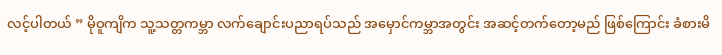လင့်ပါတယ် ” မိုဝူကျိက သူ့သတ္တကမ္ဘာ လက်ချောင်းပညာရပ်သည် အမှောင်ကမ္ဘာအတွင်း အဆင့်တက်တော့မည် ဖြစ်ကြောင်း ခံစားမိ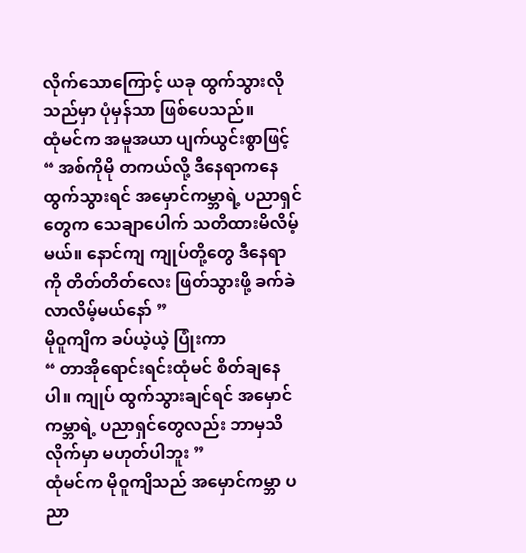လိုက်သောကြောင့် ယခု ထွက်သွားလိုသည်မှာ ပုံမှန်သာ ဖြစ်ပေသည်။
ထုံမင်က အမူအယာ ပျက်ယွင်းစွာဖြင့်
“ အစ်ကိုမို တကယ်လို့ ဒီနေရာကနေ ထွက်သွားရင် အမှောင်ကမ္ဘာရဲ့ ပညာရှင်တွေက သေချာပေါက် သတိထားမိလိမ့်မယ်။ နောင်ကျ ကျုပ်တို့တွေ ဒီနေရာကို တိတ်တိတ်လေး ဖြတ်သွားဖို့ ခက်ခဲလာလိမ့်မယ်နော် ”
မိုဝူကျိက ခပ်ယဲ့ယဲ့ ပြုံးကာ
“ တာအိုရောင်းရင်းထုံမင် စိတ်ချနေပါ။ ကျုပ် ထွက်သွားချင်ရင် အမှောင်ကမ္ဘာရဲ့ ပညာရှင်တွေလည်း ဘာမှသိလိုက်မှာ မဟုတ်ပါဘူး ”
ထုံမင်က မိုဝူကျိသည် အမှောင်ကမ္ဘာ ပညာ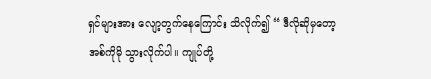ရှင်များအား လျော့တွက်နေကြောင်း သိလိုက်၍ “ ဒီလိုဆိုမှတော့ အစ်ကိုမို သွားလိုက်ပါ။ ကျုပ်တို့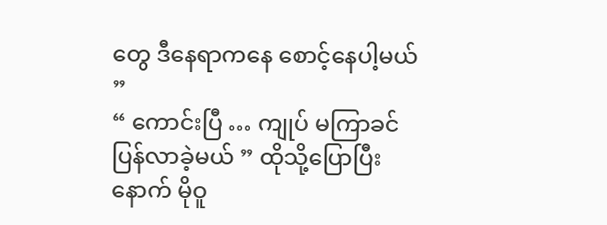တွေ ဒီနေရာကနေ စောင့်နေပါ့မယ် ”
“ ကောင်းပြီ … ကျုပ် မကြာခင် ပြန်လာခဲ့မယ် ” ထိုသို့ပြောပြီးနောက် မိုဝူ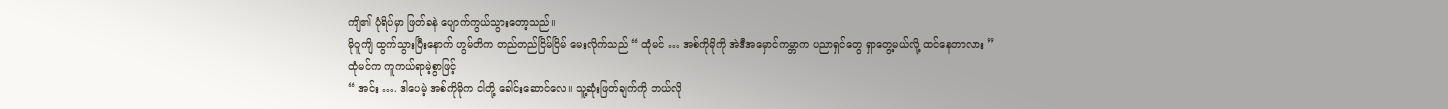ကျိ၏ ပုံရိပ်မှာ ဖြတ်ခနဲ ပျောက်ကွယ်သွားတော့သည်။
မိုဝူကျိ ထွက်သွားပြီးနောက် ဟွမ်တိက တည်တည်ငြိမ်ငြိမ် မေးလိုက်သည် “ ထုံမင် … အစ်ကိုမိုကို အဲဒီအမှောင်ကမ္ဘာက ပညာရှင်တွေ ရှာတွေ့မယ်လို့ ထင်နေတာလား ”
ထုံမင်က ကူကယ်ရာမဲ့စွာဖြင့်
“ အင်း …. ဒါပေမဲ့ အစ်ကိုမိုက ငါတို့ ခေါင်းဆောင်လေ။ သူ့ဆုံးဖြတ်ချက်ကို ဘယ်လို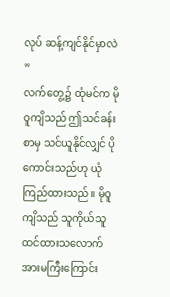လုပ် ဆန့်ကျင်နိုင်မှာလဲ ”
လက်တွေ့၌ ထုံမင်က မိုဝူကျိသည် ဤသင်ခန်းစာမှ သင်ယူနိုင်လျှင် ပိုကောင်းသည်ဟု ယုံကြည်ထားသည်။ မိုဝူကျိသည် သူကိုယ်သူ ထင်ထားသလောက် အားမကြီးကြောင်း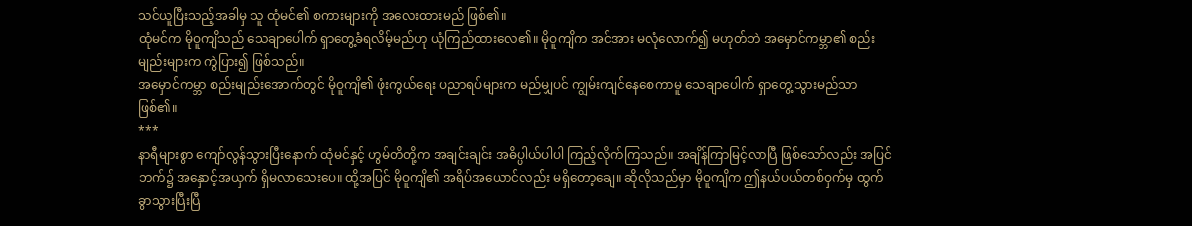သင်ယူပြီးသည့်အခါမှ သူ ထုံမင်၏ စကားများကို အလေးထားမည် ဖြစ်၏။
ထုံမင်က မိုဝူကျိသည် သေချာပေါက် ရှာတွေ့ခံရလိမ့်မည်ဟု ယုံကြည်ထားလေ၏။ မိုဝူကျိက အင်အား မလုံလောက်၍ မဟုတ်ဘဲ အမှောင်ကမ္ဘာ၏ စည်းမျည်းများက ကွဲပြား၍ ဖြစ်သည်။
အမှောင်ကမ္ဘာ စည်းမျည်းအောက်တွင် မိုဝူကျိ၏ ဖုံးကွယ်ရေး ပညာရပ်များက မည်မျှပင် ကျွမ်းကျင်နေစေကာမူ သေချာပေါက် ရှာတွေ့သွားမည်သာ ဖြစ်၏။
***
နာရီများစွာ ကျော်လွန်သွားပြီးနောက် ထုံမင်နှင့် ဟွမ်တိတို့က အချင်းချင်း အဓိပ္ပါယ်ပါပါ ကြည့်လိုက်ကြသည်။ အချိန်ကြာမြင့်လာပြီ ဖြစ်သော်လည်း အပြင်ဘက်၌ အနှောင့်အယှက် ရှိမလာသေးပေ။ ထို့အပြင် မိုဝူကျိ၏ အရိပ်အယောင်လည်း မရှိတော့ချေ။ ဆိုလိုသည်မှာ မိုဝူကျိက ဤနယ်ပယ်တစ်ဝှက်မှ ထွက်ခွာသွားပြီးပြီ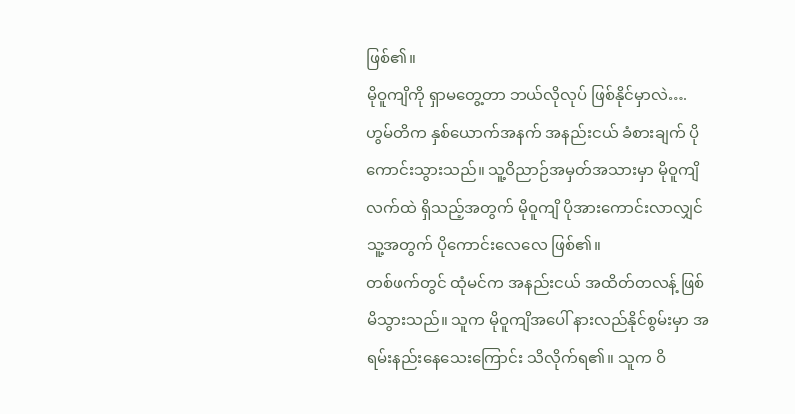ဖြစ်၏။
မိုဝူကျိကို ရှာမတွေ့တာ ဘယ်လိုလုပ် ဖြစ်နိုင်မှာလဲ….
ဟွမ်တိက နှစ်ယောက်အနက် အနည်းငယ် ခံစားချက် ပိုကောင်းသွားသည်။ သူ့ဝိညာဉ်အမှတ်အသားမှာ မိုဝူကျိ လက်ထဲ ရှိသည့်အတွက် မိုဝူကျိ ပိုအားကောင်းလာလျှင် သူ့အတွက် ပိုကောင်းလေလေ ဖြစ်၏။
တစ်ဖက်တွင် ထုံမင်က အနည်းငယ် အထိတ်တလန့် ဖြစ်မိသွားသည်။ သူက မိုဝူကျိအပေါ် နားလည်နိုင်စွမ်းမှာ အရမ်းနည်းနေသေးကြောင်း သိလိုက်ရ၏။ သူက ဝိ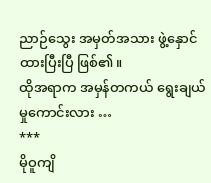ညာဉ်သွေး အမှတ်အသား ဖွဲ့နှောင်ထားပြီးပြီ ဖြစ်၏။
ထိုအရာက အမှန်တကယ် ရွေးချယ်မှုကောင်းလား …
***
မိုဝူကျိ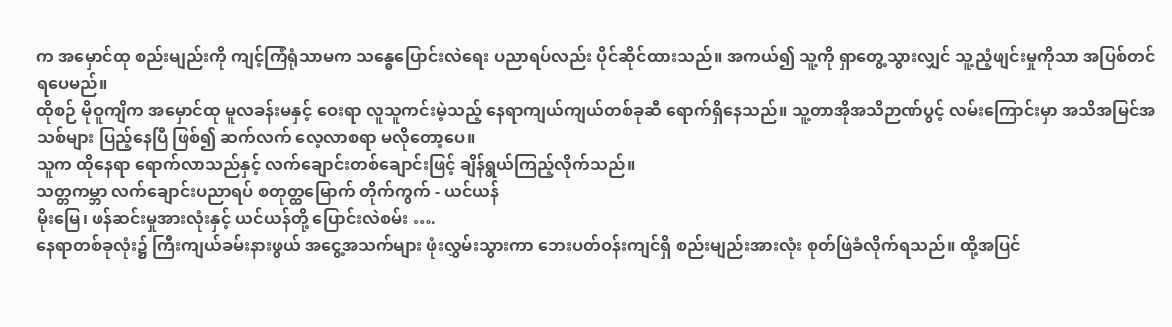က အမှောင်ထု စည်းမျည်းကို ကျင့်ကြံရုံသာမက သန္ဓေပြောင်းလဲရေး ပညာရပ်လည်း ပိုင်ဆိုင်ထားသည်။ အကယ်၍ သူ့ကို ရှာတွေ့သွားလျှင် သူ့ညံ့ဖျင်းမှုကိုသာ အပြစ်တင်ရပေမည်။
ထိုစဉ် မိုဝူကျိက အမှောင်ထု မူလခန်းမနှင့် ဝေးရာ လူသူကင်းမဲ့သည့် နေရာကျယ်ကျယ်တစ်ခုဆီ ရောက်ရှိနေသည်။ သူ့တာအိုအသိဉာဏ်ပွင့် လမ်းကြောင်းမှာ အသိအမြင်အသစ်များ ပြည့်နေပြီ ဖြစ်၍ ဆက်လက် လေ့လာစရာ မလိုတော့ပေ။
သူက ထိုနေရာ ရောက်လာသည်နှင့် လက်ချောင်းတစ်ချောင်းဖြင့် ချိန်ရွယ်ကြည့်လိုက်သည်။
သတ္တကမ္ဘာ လက်ချောင်းပညာရပ် စတုတ္ထမြောက် တိုက်ကွက် - ယင်ယန်
မိုးမြေ၊ ဖန်ဆင်းမှုအားလုံးနှင့် ယင်ယန်တို့ ပြောင်းလဲစမ်း ….
နေရာတစ်ခုလုံး၌ ကြီးကျယ်ခမ်းနားဖွယ် အငွေ့အသက်များ ဖုံးလွှမ်းသွားကာ ဘေးပတ်ဝန်းကျင်ရှိ စည်းမျည်းအားလုံး စုတ်ဖြဲခံလိုက်ရသည်။ ထို့အပြင်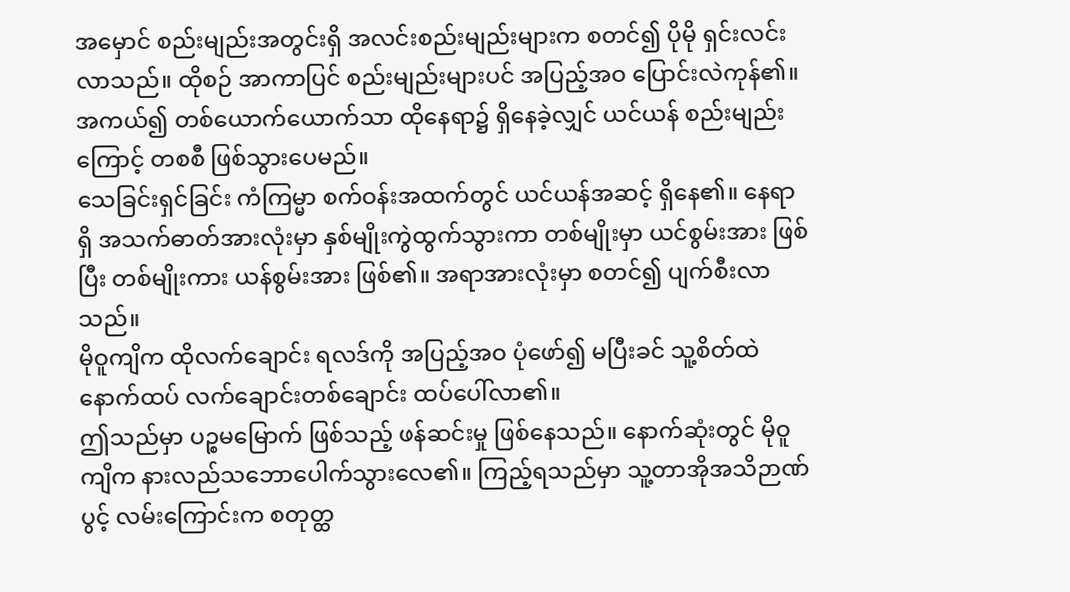အမှောင် စည်းမျည်းအတွင်းရှိ အလင်းစည်းမျည်းများက စတင်၍ ပိုမို ရှင်းလင်းလာသည်။ ထိုစဉ် အာကာပြင် စည်းမျည်းများပင် အပြည့်အဝ ပြောင်းလဲကုန်၏။ အကယ်၍ တစ်ယောက်ယောက်သာ ထိုနေရာ၌ ရှိနေခဲ့လျှင် ယင်ယန် စည်းမျည်းကြောင့် တစစီ ဖြစ်သွားပေမည်။
သေခြင်းရှင်ခြင်း ကံကြမ္မာ စက်ဝန်းအထက်တွင် ယင်ယန်အဆင့် ရှိနေ၏။ နေရာရှိ အသက်ဓာတ်အားလုံးမှာ နှစ်မျိုးကွဲထွက်သွားကာ တစ်မျိုးမှာ ယင်စွမ်းအား ဖြစ်ပြီး တစ်မျိုးကား ယန်စွမ်းအား ဖြစ်၏။ အရာအားလုံးမှာ စတင်၍ ပျက်စီးလာသည်။
မိုဝူကျိက ထိုလက်ချောင်း ရလဒ်ကို အပြည့်အဝ ပုံဖော်၍ မပြီးခင် သူ့စိတ်ထဲ နောက်ထပ် လက်ချောင်းတစ်ချောင်း ထပ်ပေါ်လာ၏။
ဤသည်မှာ ပဉ္စမမြောက် ဖြစ်သည့် ဖန်ဆင်းမှု ဖြစ်နေသည်။ နောက်ဆုံးတွင် မိုဝူကျိက နားလည်သဘောပေါက်သွားလေ၏။ ကြည့်ရသည်မှာ သူ့တာအိုအသိဉာဏ်ပွင့် လမ်းကြောင်းက စတုတ္ထ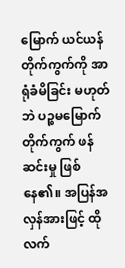မြောက် ယင်ယန်တိုက်ကွက်ကို အာရုံခံမိခြင်း မဟုတ်ဘဲ ပဉ္စမမြောက် တိုက်ကွက် ဖန်ဆင်းမှု ဖြစ်နေ၏။ အပြန်အလှန်အားဖြင့် ထိုလက်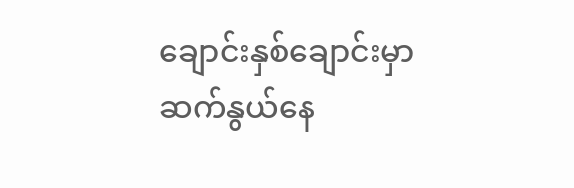ချောင်းနှစ်ချောင်းမှာ ဆက်နွယ်နေ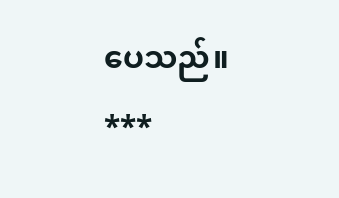ပေသည်။
***